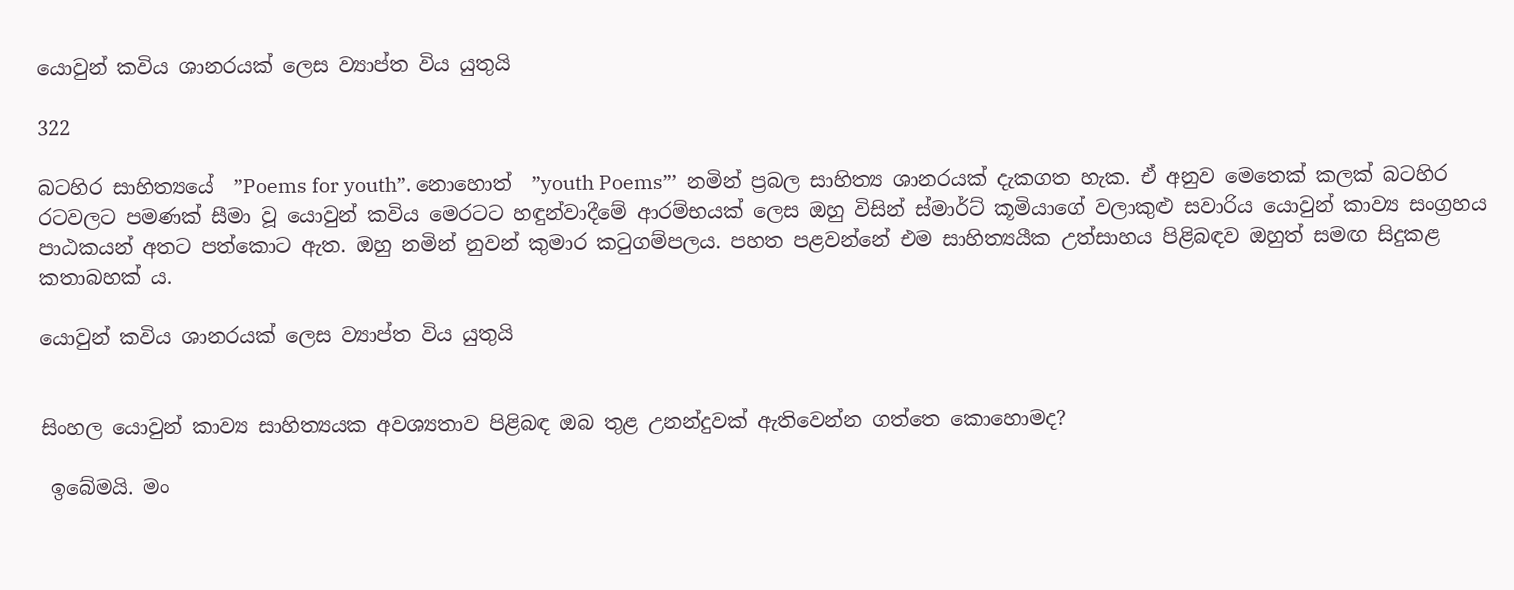යොවුන් කවිය ශානරයක් ලෙස ව්‍යාප්ත විය යුතුයි

322

බටහිර සාහිත්‍යයේ  ”Poems for youth”. නොහොත්  ”youth Poems”’  නමින් ප්‍රබල සාහිත්‍ය ශානරයක් දැකගත හැක. ඒ අනුව මෙතෙක් කලක් බටහිර රටවලට පමණක් සීමා වූ යොවුන් කවිය මෙරටට හඳුන්වාදීමේ ආරම්භයක් ලෙස ඔහු විසින් ස්මාර්ට් කූමියාගේ වලාකුළු සවාරිය යොවුන් කාව්‍ය සංග්‍රහය පාඨකයන් අතට පත්කොට ඇත. ඔහු නමින් නුවන් කුමාර කටුගම්පලය. පහත පළවන්නේ එම සාහිත්‍යයීක උත්සාහය පිළිබඳව ඔහුත් සමඟ සිදුකළ කතාබහක් ය.

යොවුන් කවිය ශානරයක් ලෙස ව්‍යාප්ත විය යුතුයි


සිංහල යොවුන් කාව්‍ය සාහිත්‍යයක අවශ්‍යතාව පිළිබඳ ඔබ තුළ උනන්දුවක් ඇතිවෙන්න ගත්තෙ කොහොමද?

 ඉබේමයි. මං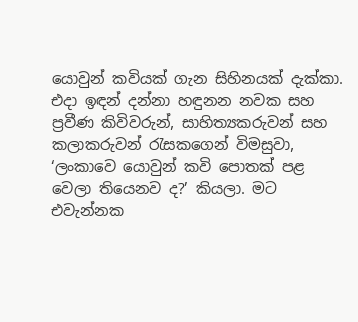යොවුන් කවියක් ගැන සිහිනයක් දැක්කා. එදා ඉඳන් දන්නා හඳුනන නවක සහ ප්‍රවීණ කිවිවරුන්, සාහිත්‍යකරුවන් සහ කලාකරුවන් රැසකගෙන් විමසුවා, ‘ලංකාවෙ යොවුන් කවි පොතක් පළ වෙලා තියෙනව ද?’ කියලා. මට එවැන්නක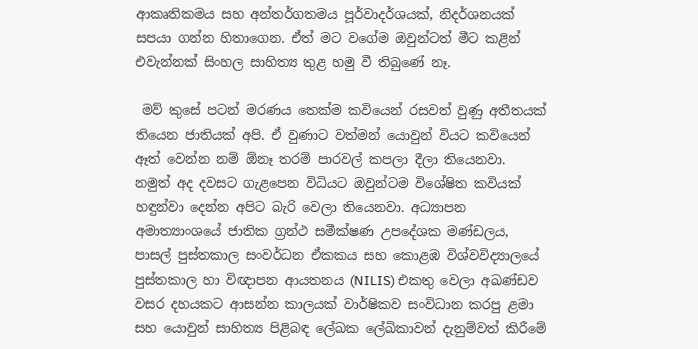ආකෘතිකමය සහ අන්තර්ගතමය පූර්වාදර්ශයක්, නිදර්ශනයක් සපයා ගන්න හිතාගෙන. ඒත් මට වගේම ඔවුන්ටත් මීට කළින් එවැන්නක් සිංහල සාහිත්‍ය තුළ හමු වී තිබුණේ නෑ.

 මව් කුසේ පටන් මරණය තෙක්ම කවියෙන් රසවත් වුණු අතීතයක් තියෙන ජාතියක් අපි. ඒ වුණාට වත්මන් යොවුන් වියට කවියෙන් ඈත් වෙන්න නම් ඕනෑ තරම් පාරවල් කපලා දීලා තියෙනවා. නමුත් අද දවසට ගැළපෙන විධියට ඔවුන්ටම විශේෂිත කවියක් හඳුන්වා දෙන්න අපිට බැරි වෙලා තියෙනවා. අධ්‍යාපන අමාත්‍යාංශයේ ජාතික ග්‍රන්ථ සමීක්ෂණ උපදේශක මණ්ඩලය, පාසල් පුස්තකාල සංවර්ධන ඒකකය සහ කොළඹ විශ්වවිද්‍යාලයේ පුස්තකාල හා විඥාපන ආයතනය (NILIS) එකතු වෙලා අඛණ්ඩව වසර දහයකට ආසන්න කාලයක් වාර්ෂිකව සංවිධාන කරපු ළමා සහ යොවුන් සාහිත්‍ය පිළිබඳ ලේඛක ලේඛිකාවන් දැනුම්වත් කිරීමේ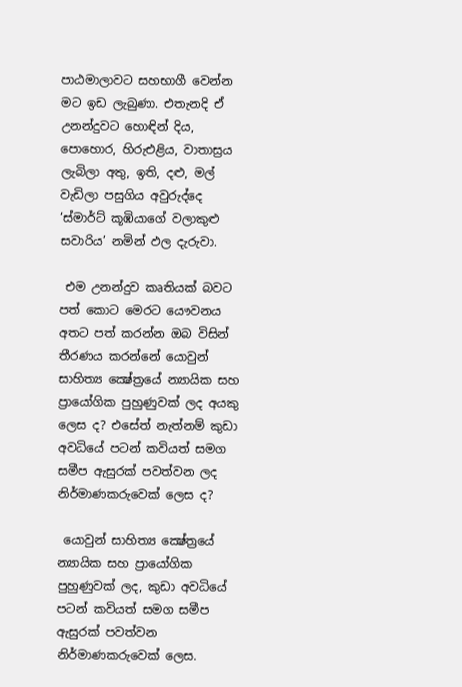පාඨමාලාවට සහභාගී වෙන්න මට ඉඩ ලැබුණා. එතැනදි ඒ උනන්දුවට හොඳින් දිය, පොහොර, හිරුඑළිය, වාතාස්‍රය ලැබිලා අතු, ඉති, දළු, මල් වැඩිලා පසුගිය අවුරුද්දෙ ‘ස්මාර්ට් කූඹියාගේ වලාකුළු සවාරිය’ නමින් ඵල දැරුවා.

 එම උනන්දුව කෘතියක් බවට පත් කොට මෙරට යෞවනය අතට පත් කරන්න ඔබ විසින් තීරණය කරන්නේ යොවුන් සාහිත්‍ය ක්‍ෂේත්‍රයේ න්‍යායික සහ ප්‍රායෝගික පුහුණුවක් ලද අයකු ලෙස ද? එසේත් නැත්නම් කුඩා අවධියේ පටන් කවියත් සමග සමීප ඇසුරක් පවත්වන ලද නිර්මාණකරුවෙක් ලෙස ද?

 යොවුන් සාහිත්‍ය ක්‍ෂේත්‍රයේ න්‍යායික සහ ප්‍රායෝගික පුහුණුවක් ලද, කුඩා අවධියේ පටන් කවියත් සමග සමීප ඇසුරක් පවත්වන නිර්මාණකරුවෙක් ලෙස.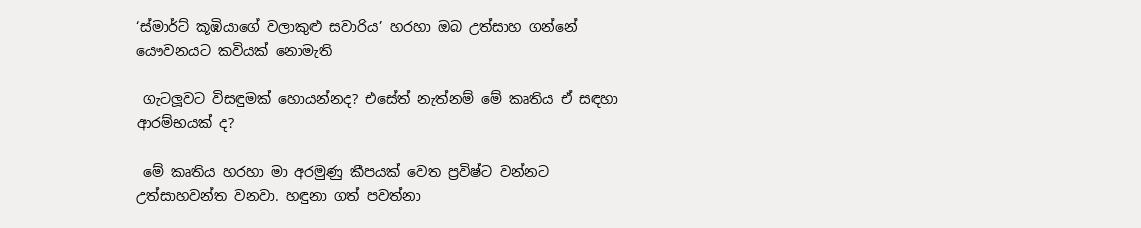‘ස්මාර්ට් කූඹියාගේ වලාකුළු සවාරිය’ හරහා ඔබ උත්සාහ ගන්නේ යෞවනයට කවියක් නොමැති

 ගැටලූවට විසඳුමක් හොයන්නද? එසේත් නැත්නම් මේ කෘතිය ඒ සඳහා ආරම්භයක් ද?

 මේ කෘතිය හරහා මා අරමුණු කීපයක් වෙත ප්‍රවිෂ්ට වන්නට උත්සාහවන්ත වනවා. හඳුනා ගත් පවත්නා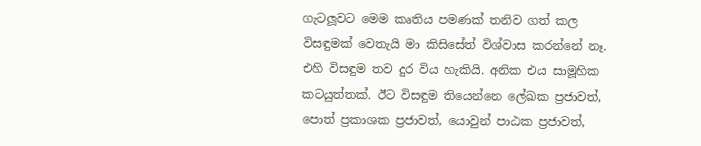ගැටලූවට මෙම කෘතිය පමණක් තනිව ගත් කල විසඳුමක් වෙතැයි මා කිසිසේත් විශ්වාස කරන්නේ නෑ. එහි විසඳුම තව දුර විය හැකියි. අනික එය සාමූහික කටයුත්තක්. ඊට විසඳුම තියෙන්නෙ ලේඛක ප්‍රජාවත්, පොත් ප්‍රකාශක ප්‍රජාවත්, යොවුන් පාඨක ප්‍රජාවත්,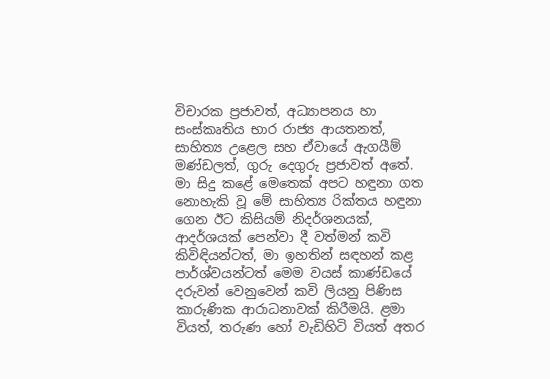විචාරක ප්‍රජාවත්, අධ්‍යාපනය හා සංස්කෘතිය භාර රාජ්‍ය ආයතනත්, සාහිත්‍ය උළෙල සහ ඒවායේ ඇගයීම් මණ්ඩලත්, ගුරු දෙගුරු ප්‍රජාවත් අතේ. මා සිදු කළේ මෙතෙක් අපට හඳුනා ගත නොහැකි වූ මේ සාහිත්‍ය රික්තය හඳුනා ගෙන ඊට කිසියම් නිදර්ශනයක්, ආදර්ශයක් පෙන්වා දී වත්මන් කවි කිවිඳියන්ටත්, මා ඉහතින් සඳහන් කළ පාර්ශ්වයන්ටත් මෙම වයස් කාණ්ඩයේ දරුවන් වෙනුවෙන් කවි ලියනු පිණිස කාරුණික ආරාධනාවක් කිරීමයි. ළමා වියත්, තරුණ හෝ වැඩිහිටි වියත් අතර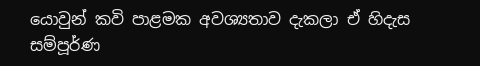යොවුන් කවි පාළමක අවශ්‍යතාව දැකලා ඒ හිදැස සම්පූර්ණ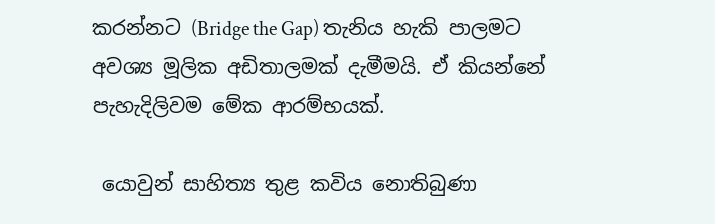කරන්නට (Bridge the Gap) තැනිය හැකි පාලමට අවශ්‍ය මූලික අඩිතාලමක් දැමීමයි. ඒ කියන්නේ පැහැදිලිවම මේක ආරම්භයක්.

 යොවුන් සාහිත්‍ය තුළ කවිය නොතිබුණා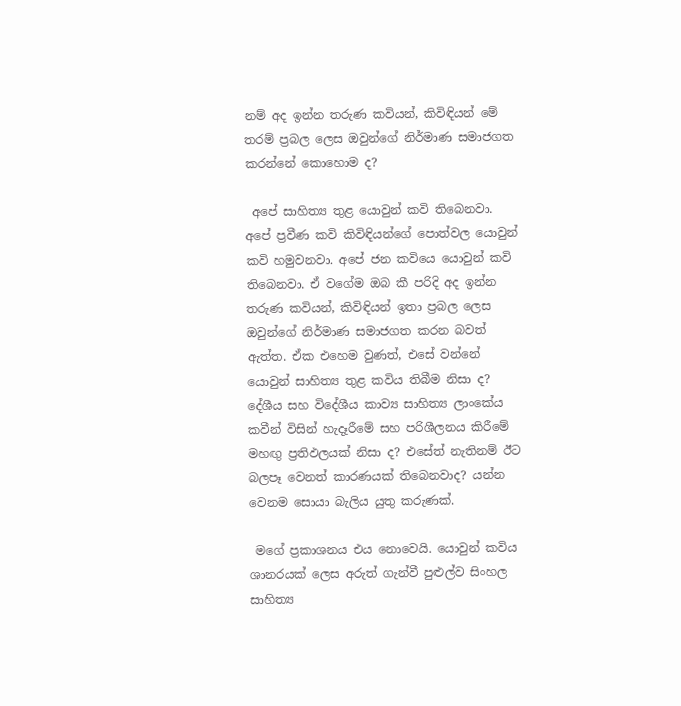නම් අද ඉන්න තරුණ කවියන්, කිවිඳියන් මේ තරම් ප්‍රබල ලෙස ඔවුන්ගේ නිර්මාණ සමාජගත කරන්නේ කොහොම ද?

 අපේ සාහිත්‍ය තුළ යොවුන් කවි තිබෙනවා. අපේ ප්‍රවීණ කවි කිවිඳියන්ගේ පොත්වල යොවුන් කවි හමුවනවා. අපේ ජන කවියෙ යොවුන් කවි තිබෙනවා. ඒ වගේම ඔබ කී පරිදි අද ඉන්න තරුණ කවියන්, කිවිඳියන් ඉතා ප්‍රබල ලෙස ඔවුන්ගේ නිර්මාණ සමාජගත කරන බවත් ඇත්ත. ඒක එහෙම වුණත්, එසේ වන්නේ යොවුන් සාහිත්‍ය තුළ කවිය තිබීම නිසා ද? දේශීය සහ විදේශීය කාව්‍ය සාහිත්‍ය ලාංකේය කවීන් විසින් හැදෑරීමේ සහ පරිශීලනය කිරීමේ මහඟු ප්‍රතිඵලයක් නිසා ද? එසේත් නැතිනම් ඊට බලපෑ වෙනත් කාරණයක් තිබෙනවාද? යන්න වෙනම සොයා බැලිය යුතු කරුණක්.

 මගේ ප්‍රකාශනය එය නොවෙයි. යොවුන් කවිය ශානරයක් ලෙස අරුත් ගැන්වී පුළුල්ව සිංහල සාහිත්‍ය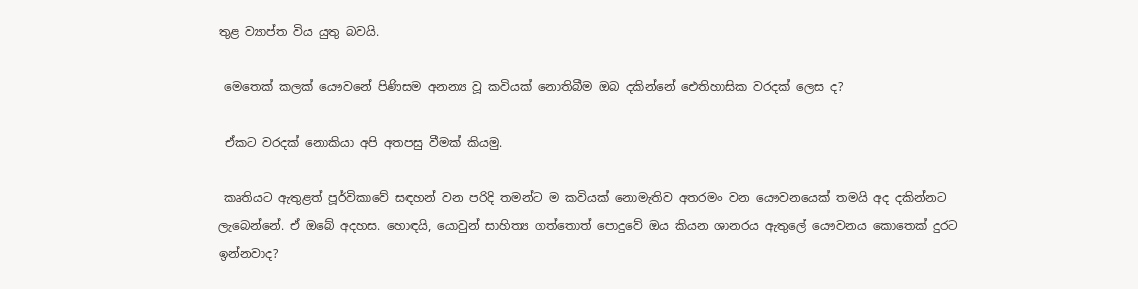තුළ ව්‍යාප්ත විය යුතු බවයි.

 මෙතෙක් කලක් යෞවනේ පිණිසම අනන්‍ය වූ කවියක් නොතිබීම ඔබ දකින්නේ ඓතිහාසික වරදක් ලෙස ද?

 ඒකට වරදක් නොකියා අපි අතපසු වීමක් කියමු.

 කෘතියට ඇතුළත් පූර්විකාවේ සඳහන් වන පරිදි තමන්ට ම කවියක් නොමැතිව අතරමං වන යෞවනයෙක් තමයි අද දකින්නට ලැබෙන්නේ. ඒ ඔබේ අදහස. හොඳයි, යොවුන් සාහිත්‍ය ගත්තොත් පොදුවේ ඔය කියන ශානරය ඇතුලේ යෞවනය කොතෙක් දුරට ඉන්නවාද?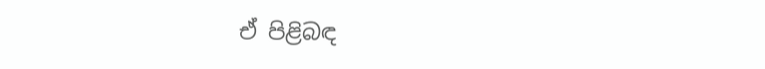ඒ පිළිබඳ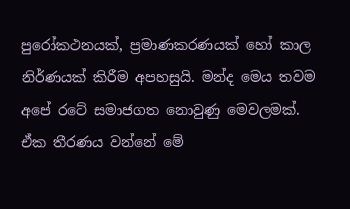පුරෝකථනයක්, ප්‍රමාණකරණයක් හෝ කාල නිර්ණයක් කිරීම අපහසුයි. මන්ද මෙය තවම අපේ රටේ සමාජගත නොවුණු මෙවලමක්. ඒක තීරණය වන්නේ මේ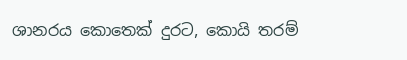ශානරය කොතෙක් දුරට, කොයි තරම්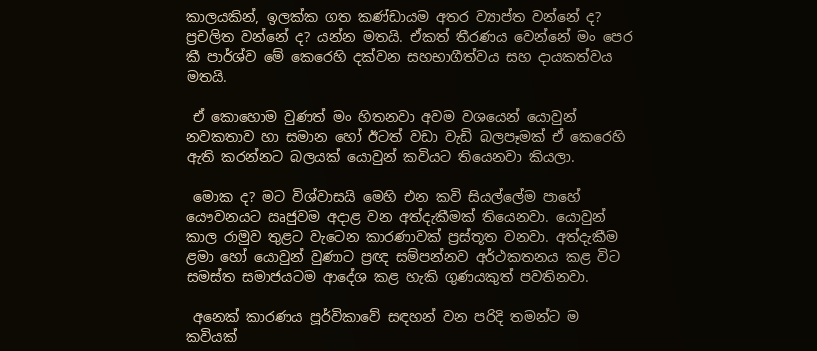කාලයකින්, ඉලක්ක ගත කණ්ඩායම අතර ව්‍යාප්ත වන්නේ ද? ප්‍රචලිත වන්නේ ද? යන්න මතයි. ඒකත් තීරණය වෙන්නේ මං පෙර කී පාර්ශ්ව මේ කෙරෙහි දක්වන සහභාගීත්වය සහ දායකත්වය මතයි.

 ඒ කොහොම වුණත් මං හිතනවා අවම වශයෙන් යොවුන් නවකතාව හා සමාන හෝ ඊටත් වඩා වැඩි බලපෑමක් ඒ කෙරෙහි ඇති කරන්නට බලයක් යොවුන් කවියට තියෙනවා කියලා.

 මොක ද? මට විශ්වාසයි මෙහි එන කවි සියල්ලේම පාහේ යෞවනයට ඍජුවම අදාළ වන අත්දැකීමක් තියෙනවා. යොවුන් කාල රාමුව තුළට වැටෙන කාරණාවක් ප්‍රස්තූත වනවා. අත්දැකීම ළමා හෝ යොවුන් වුණාට ප්‍රඥ සම්පන්නව අර්ථකතනය කළ විට සමස්ත සමාජයටම ආදේශ කළ හැකි ගුණයකුත් පවතිනවා.

 අනෙක් කාරණය පූර්විකාවේ සඳහන් වන පරිදි තමන්ට ම කවියක්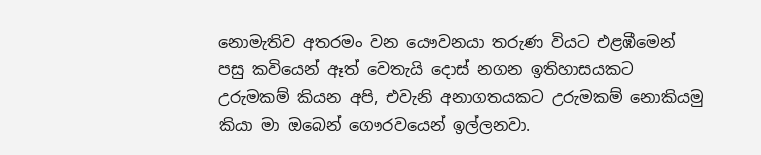නොමැතිව අතරමං වන යෞවනයා තරුණ වියට එළඹීමෙන් පසු කවියෙන් ඈත් වෙතැයි දොස් නගන ඉතිහාසයකට උරුමකම් කියන අපි, එවැනි අනාගතයකට උරුමකම් නොකියමු කියා මා ඔබෙන් ගෞරවයෙන් ඉල්ලනවා.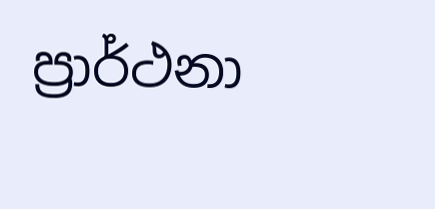ප්‍රාර්ථනා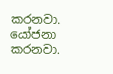කරනවා. යෝජනා කරනවා.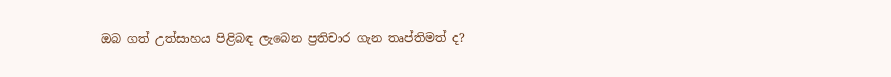ඔබ ගත් උත්සාහය පිළිබඳ ලැබෙන ප්‍රතිචාර ගැන තෘප්තිමත් ද?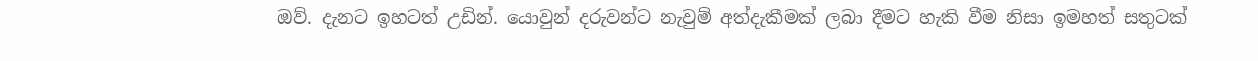ඔව්. දැනට ඉහටත් උඩින්. යොවුන් දරුවන්ට නැවුම් අත්දැකීමක් ලබා දීමට හැකි වීම නිසා ඉමහත් සතුටක්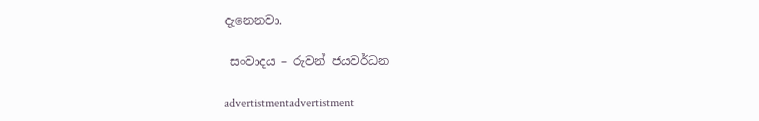දැනෙනවා.

 සංවාදය – රුවන් ජයවර්ධන

advertistmentadvertistment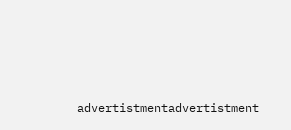advertistmentadvertistment